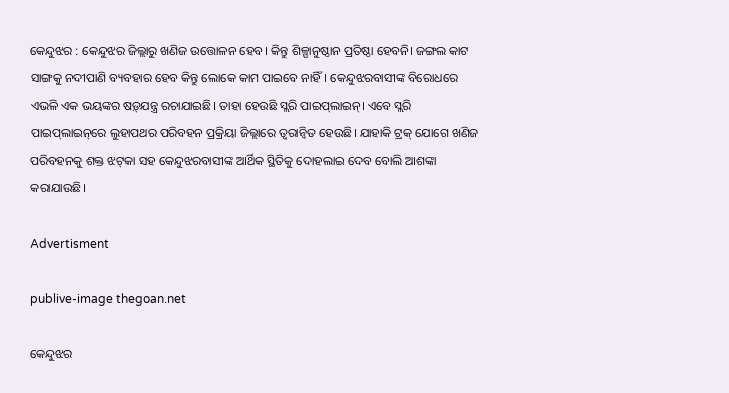କେନ୍ଦୁଝର : କେନ୍ଦୁଝର ଜିଲ୍ଲାରୁ ଖଣିଜ ଉତ୍ତୋଳନ ହେବ। କିନ୍ତୁ ଶିଳ୍ପାନୁଷ୍ଠାନ ପ୍ରତିଷ୍ଠା ହେବନି। ଜଙ୍ଗଲ କାଟ ସାଙ୍ଗକୁ ନଦୀପାଣି ବ୍ୟବହାର ହେବ କିନ୍ତୁ ଲୋକେ କାମ ପାଇବେ ନାହିଁ। କେନ୍ଦୁଝରବାସୀଙ୍କ ବିରୋଧରେ ଏଭଳି ଏକ ଭୟଙ୍କର ଷଡ଼୍‌ଯନ୍ତ୍ର ରଚାଯାଇଛି। ତାହା ହେଉଛି ସ୍ଲରି ପାଇପ୍‌ଲାଇନ୍‌। ଏବେ ସ୍ଲରି ପାଇପ୍‌ଲାଇନ୍‌ରେ ଲୁହାପଥର ପରିବହନ ପ୍ରକ୍ରିୟା ଜିଲ୍ଲାରେ ତ୍ବରାନ୍ବିତ ହେଉଛି। ଯାହାକି ଟ୍ରକ୍‌ ଯୋଗେ ଖଣିଜ ପରିବହନକୁ ଶକ୍ତ ଝଟ୍‌କା ସହ କେନ୍ଦୁଝରବାସୀଙ୍କ ଆର୍ଥିକ ସ୍ଥିତିକୁ ଦୋହଲାଇ ଦେବ ବୋଲି ଆଶଙ୍କା କରାଯାଉଛି।

Advertisment

publive-image thegoan.net

କେନ୍ଦୁଝର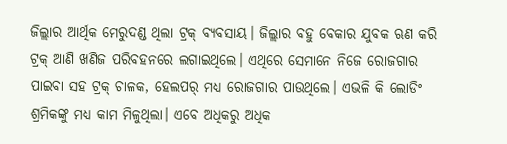ଜିଲ୍ଲାର ଆର୍ଥିକ ମେରୁଦଣ୍ଡ ଥିଲା ଟ୍ରକ୍‌ ବ୍ୟବସାୟ। ଜିଲ୍ଲାର ବହୁ ବେକାର ଯୁବକ ଋଣ କରି ଟ୍ରକ୍‌ ଆଣି ଖଣିଜ ପରିବହନରେ ଲଗାଇଥିଲେ। ଏଥିରେ ସେମାନେ ନିଜେ ରୋଜଗାର ପାଇବା ସହ ଟ୍ରକ୍‌ ଚାଳକ, ହେଲପର୍‌ ମଧ୍ୟ ରୋଜଗାର ପାଉଥିଲେ। ଏଭଳି କି ଲୋଡିଂ ଶ୍ରମିକଙ୍କୁ ମଧ୍ୟ କାମ ମିଳୁଥିଲା। ଏବେ ଅଧିକରୁ ଅଧିକ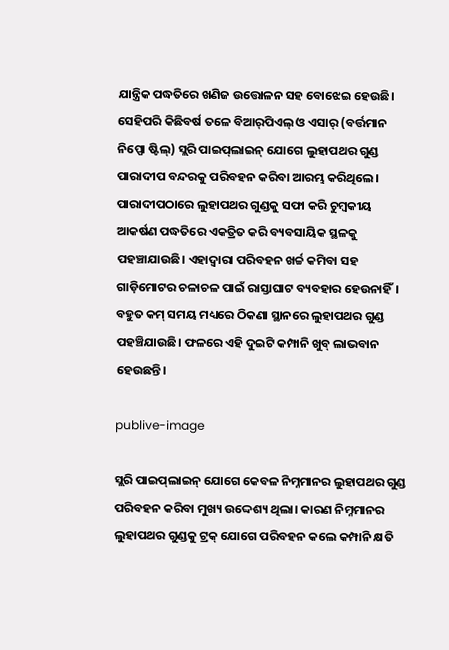ଯାନ୍ତ୍ରିକ ପଦ୍ଧତିରେ ଖଣିଜ ଉତ୍ତୋଳନ ସହ ବୋଝେଇ ହେଉଛି। ସେହିପରି କିଛିବର୍ଷ ତଳେ ବିଆର୍‌ପିଏଲ୍‌ ଓ ଏସାର୍‌ (ବର୍ତ୍ତମାନ ନିପ୍ପୋ ଷ୍ଟିଲ୍) ସ୍ଲରି ପାଇପ୍‌ଲାଇନ୍‌ ଯୋଗେ ଲୁହାପଥର ଗୁଣ୍ଡ ପାରାଦୀପ ବନ୍ଦରକୁ ପରିବହନ କରିବା ଆରମ୍ଭ କରିଥିଲେ। ପାରାଦୀପଠାରେ ଲୁହାପଥର ଗୁଣ୍ଡକୁ ସଫା କରି ଚୁମ୍ବକୀୟ ଆକର୍ଷଣ ପଦ୍ଧତିରେ ଏକତ୍ରିତ କରି ବ୍ୟବସାୟିକ ସ୍ଥଳକୁ ପହଞ୍ଚାଯାଉଛି। ଏହାଦ୍ବାରା ପରିବହନ ଖର୍ଚ୍ଚ କମିବା ସହ ଗାଡ଼ିମୋଟର ଚଳାଚଳ ପାଇଁ ରାସ୍ତାଘାଟ ବ୍ୟବହାର ହେଉନାହିଁ। ବହୁତ କମ୍ ସମୟ ମଧ୍ୟରେ ଠିକଣା ସ୍ଥାନରେ ଲୁହାପଥର ଗୁଣ୍ଡ ପହଞ୍ଚିଯାଉଛି। ଫଳରେ ଏହି ଦୁଇଟି କମ୍ପାନି ଖୁବ୍ ଲାଭବାନ ହେଉଛନ୍ତି।

publive-image

ସ୍ଲରି ପାଇପ୍‌ଲାଇନ୍‌ ଯୋଗେ କେବଳ ନିମ୍ନମାନର ଲୁହାପଥର ଗୁଣ୍ଡ ପରିବହନ କରିବା ମୁଖ୍ୟ ଉଦ୍ଦେଶ୍ୟ ଥିଲା। କାରଣ ନିମ୍ନମାନର ଲୁହାପଥର ଗୁଣ୍ଡକୁ ଟ୍ରକ୍ ଯୋଗେ ପରିବହନ କଲେ କମ୍ପାନି କ୍ଷତି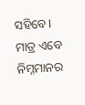ସହିବେ। ମାତ୍ର ଏବେ ନିମ୍ନମାନର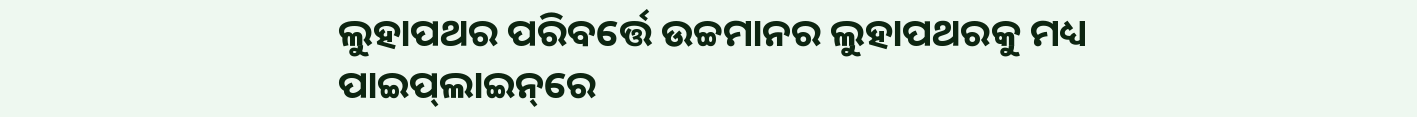ଲୁହାପଥର ପରିବର୍ତ୍ତେ ଉଚ୍ଚମାନର ଲୁହାପଥରକୁ ମଧ୍ୟ ପାଇପ୍‌ଲାଇନ୍‌ରେ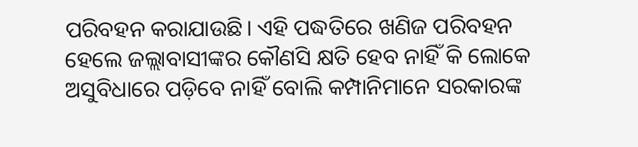ପରିବହନ କରାଯାଉଛି। ଏହି ପଦ୍ଧତିରେ ଖଣିଜ ପରିବହନ ହେଲେ ଜଲ୍ଲାବାସୀଙ୍କର କୌଣସି କ୍ଷତି ହେବ ନାହିଁ କି ଲୋକେ ଅସୁବିଧାରେ ପଡ଼ିବେ ନାହିଁ ବୋଲି କମ୍ପାନିମାନେ ସରକାରଙ୍କ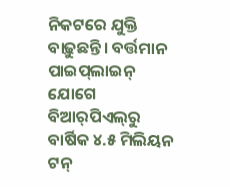ନିକଟରେ ଯୁକ୍ତି ବାଢ଼ୁଛନ୍ତି। ବର୍ତ୍ତମାନ ପାଇପ୍‌ଲାଇନ୍‌ ଯୋଗେ ବିଆର୍‌ପିଏଲ୍‌ରୁ ବାର୍ଷିକ ୪.୫ ମିଲିୟନ ଟନ୍‌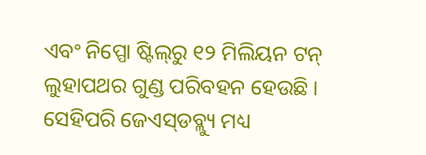ଏବଂ ନିପ୍ପୋ ଷ୍ଟିଲ୍‌ରୁ ୧୨ ମିଲିୟନ ଟନ୍‌ ଲୁହାପଥର ଗୁଣ୍ଡ ପରିବହନ ହେଉଛି। ସେହିପରି ଜେଏସ୍‌ଡବ୍ଲ୍ୟୁ ମଧ୍ୟ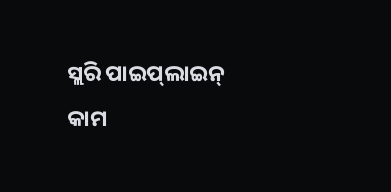ସ୍ଲରି ପାଇପ୍‌ଲାଇନ୍‌ କାମ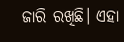ଜାରି ରଖିଛି। ଏହା